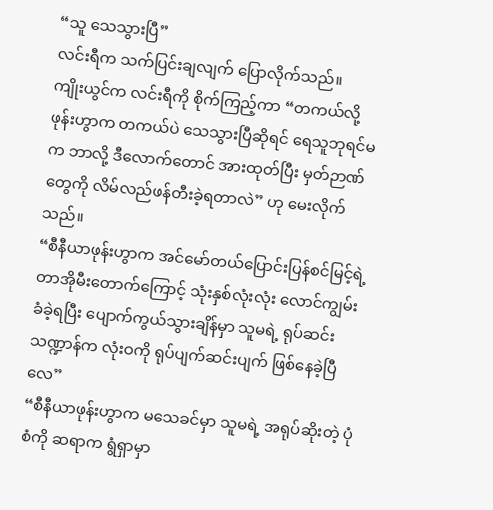“သူ သေသွားပြီ”
လင်းရီက သက်ပြင်းချလျက် ပြောလိုက်သည်။
ကျိုးယွင်က လင်းရီကို စိုက်ကြည့်ကာ “တကယ်လို့ ဖုန်းဟွာက တကယ်ပဲ သေသွားပြီဆိုရင် ရေသူဘုရင်မက ဘာလို့ ဒီလောက်တောင် အားထုတ်ပြီး မှတ်ဉာဏ်တွေကို လိမ်လည်ဖန်တီးခဲ့ရတာလဲ” ဟု မေးလိုက်သည်။
“စီနီယာဖုန်းဟွာက အင်မော်တယ်ပြောင်းပြန်စင်မြင့်ရဲ့ တာအိုမီးတောက်ကြောင့် သုံးနှစ်လုံးလုံး လောင်ကျွမ်းခံခဲ့ရပြီး ပျောက်ကွယ်သွားချိန်မှာ သူမရဲ့ ရုပ်ဆင်းသဏ္ဍာန်က လုံးဝကို ရုပ်ပျက်ဆင်းပျက် ဖြစ်နေခဲ့ပြီလေ”
“စီနီယာဖုန်းဟွာက မသေခင်မှာ သူမရဲ့ အရုပ်ဆိုးတဲ့ ပုံစံကို ဆရာက ရွံရှာမှာ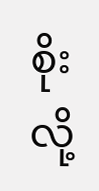စိုးလို့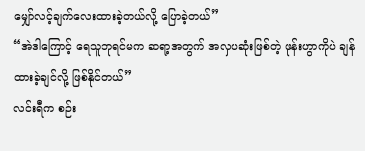မျှော်လင့်ချက်လေးထားခဲ့တယ်လို့ ပြောခဲ့တယ်”
“အဲဒါကြောင့် ရေသူဘုရင်မက ဆရာ့အတွက် အလှပဆုံးဖြစ်တဲ့ ဖုန်းဟွာကိုပဲ ချန်ထားခဲ့ချင်လို့ ဖြစ်နိုင်တယ်”
လင်းရီက စဉ်း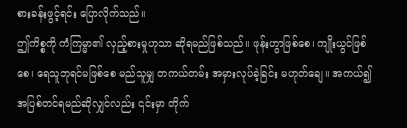စားခန်းဖွင့်ရင်း ပြောလိုက်သည်။
ဤကိစ္စကို ကံကြမ္မာ၏ လှည့်စားမှုဟုသာ ဆိုရမည်ဖြစ်သည်။ ဖုန်းဟွာဖြစ်စေ၊ ကျိုးယွင်ဖြစ်စေ၊ ရေသူဘုရင်မဖြစ်စေ မည်သူမျှ တကယ်တမ်း အမှားလုပ်ခဲ့ခြင်း မဟုတ်ချေ။ အကယ်၍ အပြစ်တင်ရမည်ဆိုလျှင်လည်း ၎င်းမှာ တိုက်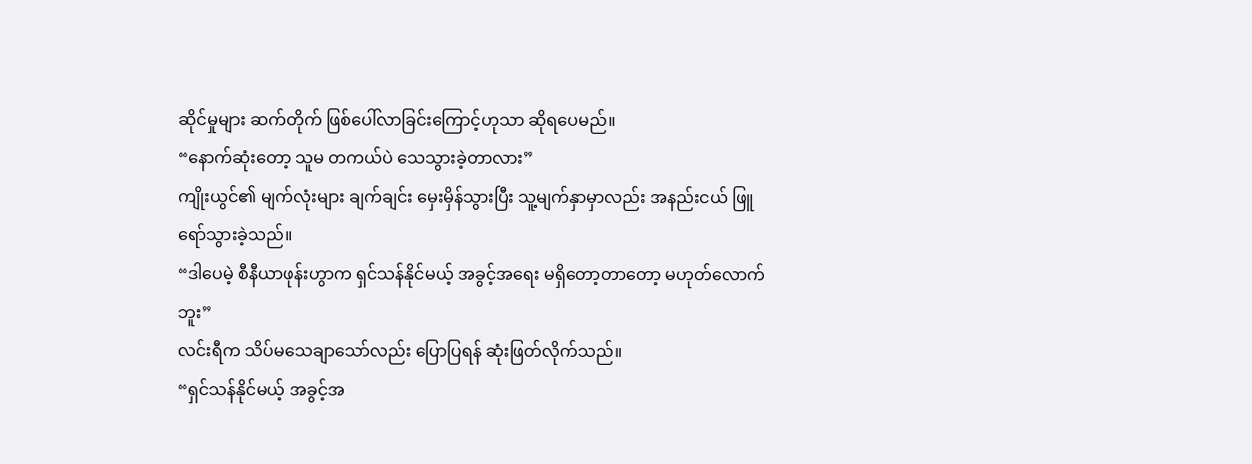ဆိုင်မှုများ ဆက်တိုက် ဖြစ်ပေါ်လာခြင်းကြောင့်ဟုသာ ဆိုရပေမည်။
“နောက်ဆုံးတော့ သူမ တကယ်ပဲ သေသွားခဲ့တာလား”
ကျိုးယွင်၏ မျက်လုံးများ ချက်ချင်း မှေးမှိန်သွားပြီး သူ့မျက်နှာမှာလည်း အနည်းငယ် ဖြူရော်သွားခဲ့သည်။
“ဒါပေမဲ့ စီနီယာဖုန်းဟွာက ရှင်သန်နိုင်မယ့် အခွင့်အရေး မရှိတော့တာတော့ မဟုတ်လောက်ဘူး”
လင်းရီက သိပ်မသေချာသော်လည်း ပြောပြရန် ဆုံးဖြတ်လိုက်သည်။
“ရှင်သန်နိုင်မယ့် အခွင့်အ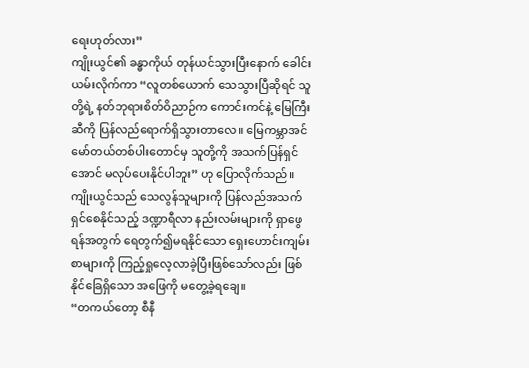ရေးဟုတ်လား”
ကျိုးယွင်၏ ခန္ဓာကိုယ် တုန်ယင်သွားပြီးနောက် ခေါင်းယမ်းလိုက်ကာ “လူတစ်ယောက် သေသွားပြီဆိုရင် သူတို့ရဲ့ နတ်ဘုရားစိတ်ဝိညာဉ်က ကောင်းကင်နဲ့ မြေကြီးဆီကို ပြန်လည်ရောက်ရှိသွားတာလေ။ မြေကမ္ဘာအင်မော်တယ်တစ်ပါးတောင်မှ သူတို့ကို အသက်ပြန်ရှင်အောင် မလုပ်ပေးနိုင်ပါဘူး” ဟု ပြောလိုက်သည်။
ကျိုးယွင်သည် သေလွန်သူများကို ပြန်လည်အသက်ရှင်စေနိုင်သည့် ဒဏ္ဍာရီလာ နည်းလမ်းများကို ရှာဖွေရန်အတွက် ရေတွက်၍မရနိုင်သော ရှေးဟောင်းကျမ်းစာများကို ကြည့်ရှုလေ့လာခဲ့ပြီးဖြစ်သော်လည်း ဖြစ်နိုင်ခြေရှိသော အဖြေကို မတွေ့ခဲ့ရချေ။
“တကယ်တော့ စီနီ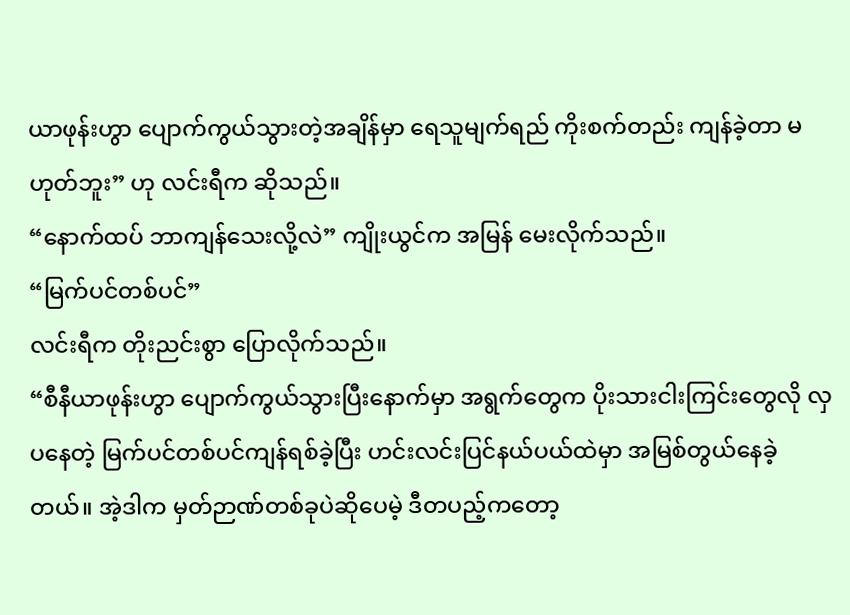ယာဖုန်းဟွာ ပျောက်ကွယ်သွားတဲ့အချိန်မှာ ရေသူမျက်ရည် ကိုးစက်တည်း ကျန်ခဲ့တာ မဟုတ်ဘူး” ဟု လင်းရီက ဆိုသည်။
“နောက်ထပ် ဘာကျန်သေးလို့လဲ” ကျိုးယွင်က အမြန် မေးလိုက်သည်။
“မြက်ပင်တစ်ပင်”
လင်းရီက တိုးညင်းစွာ ပြောလိုက်သည်။
“စီနီယာဖုန်းဟွာ ပျောက်ကွယ်သွားပြီးနောက်မှာ အရွက်တွေက ပိုးသားငါးကြင်းတွေလို လှပနေတဲ့ မြက်ပင်တစ်ပင်ကျန်ရစ်ခဲ့ပြီး ဟင်းလင်းပြင်နယ်ပယ်ထဲမှာ အမြစ်တွယ်နေခဲ့တယ်။ အဲ့ဒါက မှတ်ဉာဏ်တစ်ခုပဲဆိုပေမဲ့ ဒီတပည့်ကတော့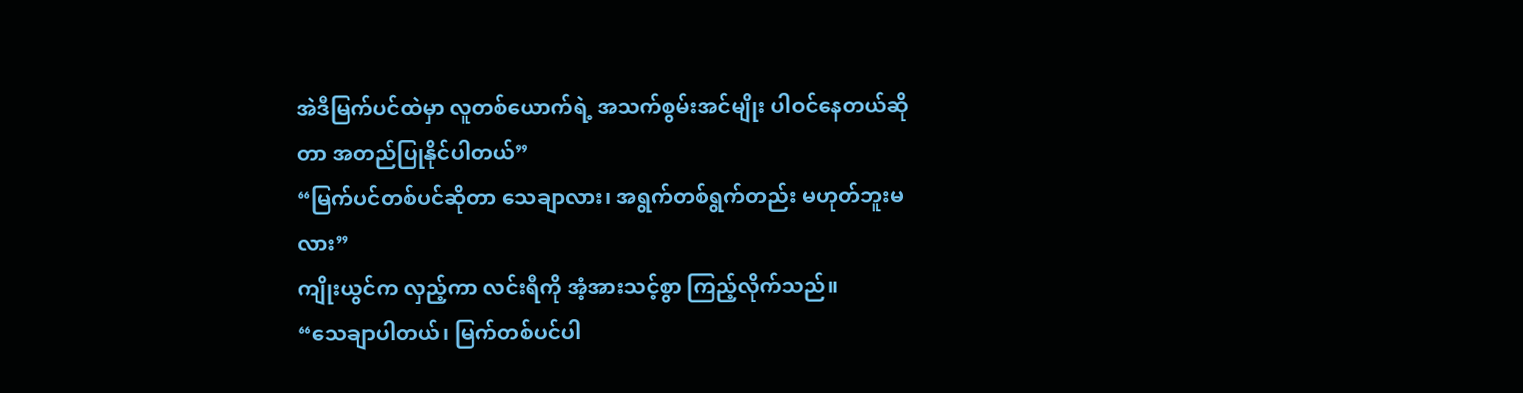အဲဒီမြက်ပင်ထဲမှာ လူတစ်ယောက်ရဲ့ အသက်စွမ်းအင်မျိုး ပါဝင်နေတယ်ဆိုတာ အတည်ပြုနိုင်ပါတယ်”
“မြက်ပင်တစ်ပင်ဆိုတာ သေချာလား၊ အရွက်တစ်ရွက်တည်း မဟုတ်ဘူးမလား”
ကျိုးယွင်က လှည့်ကာ လင်းရီကို အံ့အားသင့်စွာ ကြည့်လိုက်သည်။
“သေချာပါတယ်၊ မြက်တစ်ပင်ပါ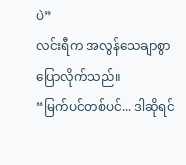ပဲ”
လင်းရီက အလွန်သေချာစွာ ပြောလိုက်သည်။
“မြက်ပင်တစ်ပင်... ဒါဆိုရင်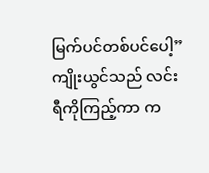မြက်ပင်တစ်ပင်ပေါ့”
ကျိုးယွင်သည် လင်းရီကိုကြည့်ကာ က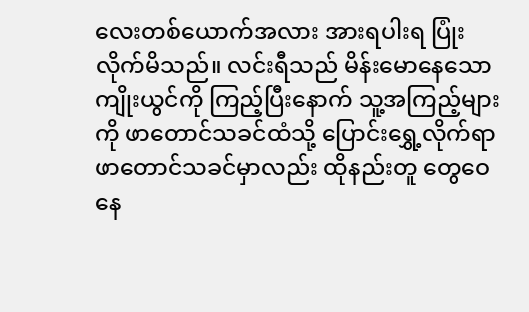လေးတစ်ယောက်အလား အားရပါးရ ပြုံးလိုက်မိသည်။ လင်းရီသည် မိန်းမောနေသော ကျိုးယွင်ကို ကြည့်ပြီးနောက် သူ့အကြည့်များကို ဖာတောင်သခင်ထံသို့ ပြောင်းရွှေ့လိုက်ရာ ဖာတောင်သခင်မှာလည်း ထိုနည်းတူ တွေဝေနေ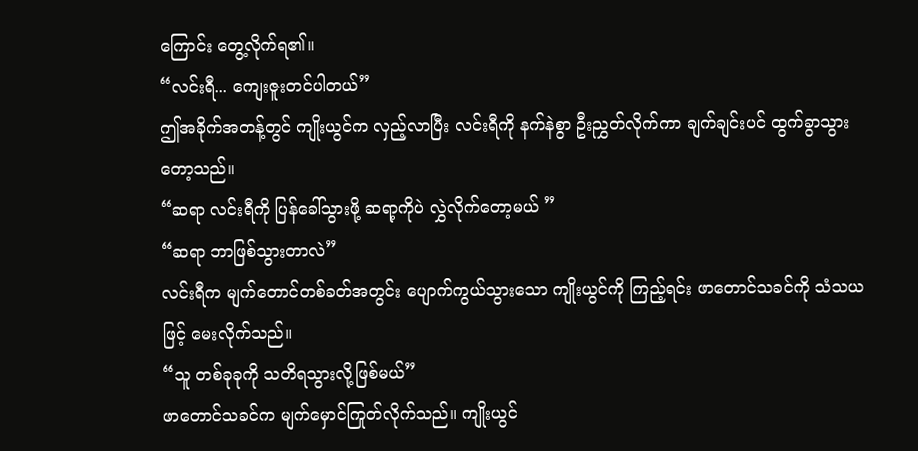ကြောင်း တွေ့လိုက်ရ၏။
“လင်းရီ... ကျေးဇူးတင်ပါတယ်”
ဤအခိုက်အတန့်တွင် ကျိုးယွင်က လှည့်လာပြီး လင်းရီကို နက်နဲစွာ ဦးညွှတ်လိုက်ကာ ချက်ချင်းပင် ထွက်ခွာသွားတော့သည်။
“ဆရာ လင်းရီကို ပြန်ခေါ်သွားဖို့ ဆရာ့ကိုပဲ လွှဲလိုက်တော့မယ် ”
“ဆရာ ဘာဖြစ်သွားတာလဲ”
လင်းရီက မျက်တောင်တစ်ခတ်အတွင်း ပျောက်ကွယ်သွားသော ကျိုးယွင်ကို ကြည့်ရင်း ဖာတောင်သခင်ကို သံသယဖြင့် မေးလိုက်သည်။
“သူ တစ်ခုခုကို သတိရသွားလို့ဖြစ်မယ်”
ဖာတောင်သခင်က မျက်မှောင်ကြုတ်လိုက်သည်။ ကျိုးယွင်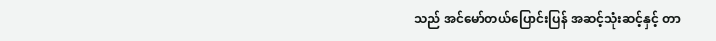သည် အင်မော်တယ်ပြောင်းပြန် အဆင့်သုံးဆင့်နှင့် တာ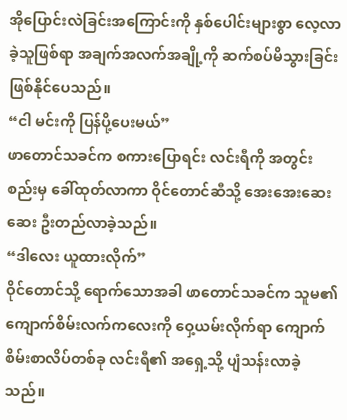အိုပြောင်းလဲခြင်းအကြောင်းကို နှစ်ပေါင်းများစွာ လေ့လာခဲ့သူဖြစ်ရာ အချက်အလက်အချို့ကို ဆက်စပ်မိသွားခြင်း ဖြစ်နိုင်ပေသည်။
“ငါ မင်းကို ပြန်ပို့ပေးမယ်”
ဖာတောင်သခင်က စကားပြောရင်း လင်းရီကို အတွင်းစည်းမှ ခေါ်ထုတ်လာကာ ဝိုင်တောင်ဆီသို့ အေးအေးဆေးဆေး ဦးတည်လာခဲ့သည်။
“ဒါလေး ယူထားလိုက်”
ဝိုင်တောင်သို့ ရောက်သောအခါ ဖာတောင်သခင်က သူမ၏ ကျောက်စိမ်းလက်ကလေးကို ဝှေ့ယမ်းလိုက်ရာ ကျောက်စိမ်းစာလိပ်တစ်ခု လင်းရီ၏ အရှေ့သို့ ပျံသန်းလာခဲ့သည်။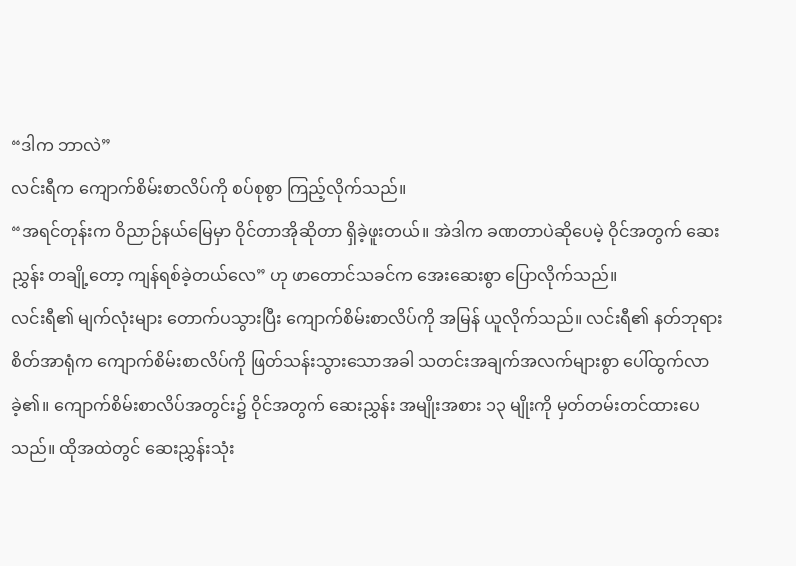“ဒါက ဘာလဲ”
လင်းရီက ကျောက်စိမ်းစာလိပ်ကို စပ်စုစွာ ကြည့်လိုက်သည်။
“အရင်တုန်းက ဝိညာဉ်နယ်မြေမှာ ဝိုင်တာအိုဆိုတာ ရှိခဲ့ဖူးတယ်။ အဲဒါက ခဏတာပဲဆိုပေမဲ့ ဝိုင်အတွက် ဆေးညွှန်း တချို့တော့ ကျန်ရစ်ခဲ့တယ်လေ” ဟု ဖာတောင်သခင်က အေးဆေးစွာ ပြောလိုက်သည်။
လင်းရီ၏ မျက်လုံးများ တောက်ပသွားပြီး ကျောက်စိမ်းစာလိပ်ကို အမြန် ယူလိုက်သည်။ လင်းရီ၏ နတ်ဘုရားစိတ်အာရုံက ကျောက်စိမ်းစာလိပ်ကို ဖြတ်သန်းသွားသောအခါ သတင်းအချက်အလက်များစွာ ပေါ်ထွက်လာခဲ့၏။ ကျောက်စိမ်းစာလိပ်အတွင်း၌ ဝိုင်အတွက် ဆေးညွှန်း အမျိုးအစား ၁၃ မျိုးကို မှတ်တမ်းတင်ထားပေသည်။ ထိုအထဲတွင် ဆေးညွှန်းသုံး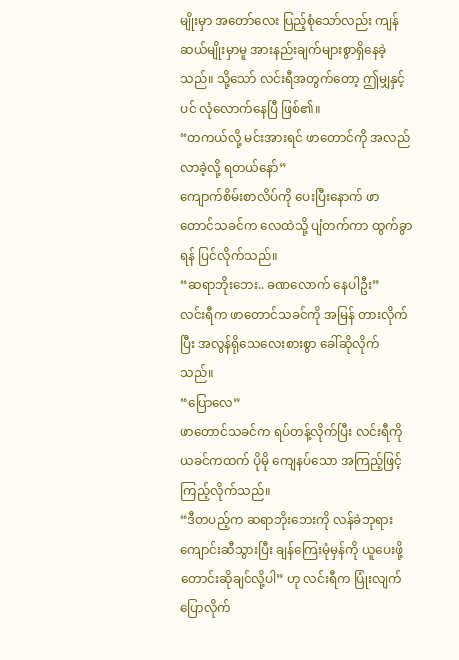မျိုးမှာ အတော်လေး ပြည့်စုံသော်လည်း ကျန်ဆယ်မျိုးမှာမူ အားနည်းချက်များစွာရှိနေခဲ့သည်။ သို့သော် လင်းရီအတွက်တော့ ဤမျှနှင့်ပင် လုံလောက်နေပြီ ဖြစ်၏။
“တကယ်လို့ မင်းအားရင် ဖာတောင်ကို အလည်လာခဲ့လို့ ရတယ်နော်”
ကျောက်စိမ်းစာလိပ်ကို ပေးပြီးနောက် ဖာတောင်သခင်က လေထဲသို့ ပျံတက်ကာ ထွက်ခွာရန် ပြင်လိုက်သည်။
“ဆရာဘိုးဘေး.. ခဏလောက် နေပါဦး”
လင်းရီက ဖာတောင်သခင်ကို အမြန် တားလိုက်ပြီး အလွန်ရိုသေလေးစားစွာ ခေါ်ဆိုလိုက်သည်။
“ပြောလေ”
ဖာတောင်သခင်က ရပ်တန့်လိုက်ပြီး လင်းရီကို ယခင်ကထက် ပိုမို ကျေနပ်သော အကြည့်ဖြင့် ကြည့်လိုက်သည်။
“ဒီတပည့်က ဆရာဘိုးဘေးကို လန်ခဲဘုရားကျောင်းဆီသွားပြီး ချန်ကြေးမုံမှန်ကို ယူပေးဖို့ တောင်းဆိုချင်လို့ပါ” ဟု လင်းရီက ပြုံးလျက် ပြောလိုက်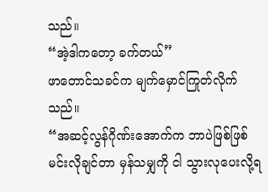သည်။
“အဲ့ဒါကတော့ ခက်တယ်”
ဖာတောင်သခင်က မျက်မှောင်ကြုတ်လိုက်သည်။
“အဆင့်လွန်ဂိုဏ်းအောက်က ဘာပဲဖြစ်ဖြစ် မင်းလိုချင်တာ မှန်သမျှကို ငါ သွားလုပေးလို့ရ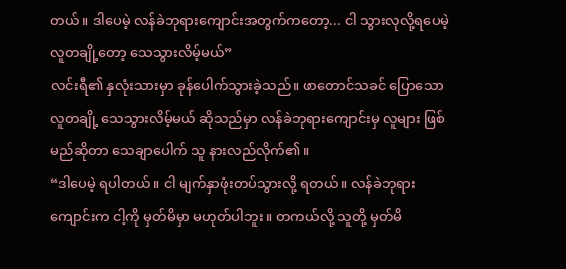တယ်။ ဒါပေမဲ့ လန်ခဲဘုရားကျောင်းအတွက်ကတော့... ငါ သွားလုလို့ရပေမဲ့ လူတချို့တော့ သေသွားလိမ့်မယ်”
လင်းရီ၏ နှလုံးသားမှာ ခုန်ပေါက်သွားခဲ့သည်။ ဖာတောင်သခင် ပြောသော လူတချို့ သေသွားလိမ့်မယ် ဆိုသည်မှာ လန်ခဲဘုရားကျောင်းမှ လူများ ဖြစ်မည်ဆိုတာ သေချာပေါက် သူ နားလည်လိုက်၏။
“ဒါပေမဲ့ ရပါတယ်။ ငါ မျက်နှာဖုံးတပ်သွားလို့ ရတယ်။ လန်ခဲဘုရားကျောင်းက ငါ့ကို မှတ်မိမှာ မဟုတ်ပါဘူး။ တကယ်လို့ သူတို့ မှတ်မိ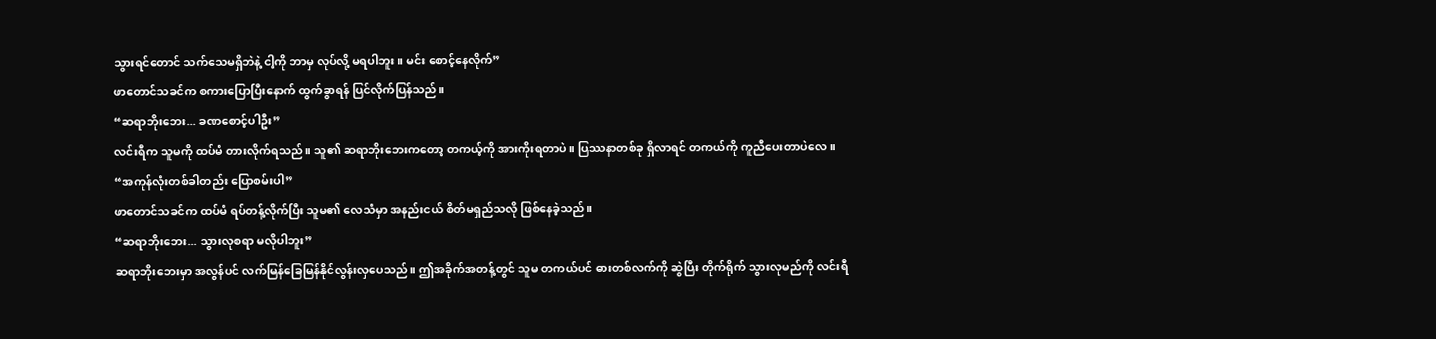သွားရင်တောင် သက်သေမရှိဘဲနဲ့ ငါ့ကို ဘာမှ လုပ်လို့ မရပါဘူး။ မင်း စောင့်နေလိုက်”
ဖာတောင်သခင်က စကားပြောပြီးနောက် ထွက်ခွာရန် ပြင်လိုက်ပြန်သည်။
“ဆရာဘိုးဘေး... ခဏစောင့်ပါဦး”
လင်းရီက သူမကို ထပ်မံ တားလိုက်ရသည်။ သူ၏ ဆရာဘိုးဘေးကတော့ တကယ့်ကို အားကိုးရတာပဲ။ ပြဿနာတစ်ခု ရှိလာရင် တကယ်ကို ကူညီပေးတာပဲလေ။
“အကုန်လုံးတစ်ခါတည်း ပြောစမ်းပါ”
ဖာတောင်သခင်က ထပ်မံ ရပ်တန့်လိုက်ပြီး သူမ၏ လေသံမှာ အနည်းငယ် စိတ်မရှည်သလို ဖြစ်နေခဲ့သည်။
“ဆရာဘိုးဘေး... သွားလုစရာ မလိုပါဘူး”
ဆရာဘိုးဘေးမှာ အလွန်ပင် လက်မြန်ခြေမြန်နိုင်လွန်းလှပေသည်။ ဤအခိုက်အတန့်တွင် သူမ တကယ်ပင် ဓားတစ်လက်ကို ဆွဲပြီး တိုက်ရိုက် သွားလုမည်ကို လင်းရီ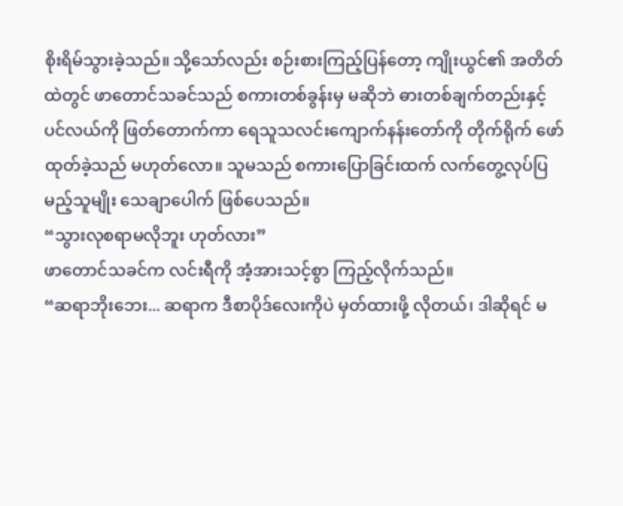စိုးရိမ်သွားခဲ့သည်။ သို့သော်လည်း စဉ်းစားကြည့်ပြန်တော့ ကျိုးယွင်၏ အတိတ်ထဲတွင် ဖာတောင်သခင်သည် စကားတစ်ခွန်းမှ မဆိုဘဲ ဓားတစ်ချက်တည်းနှင့် ပင်လယ်ကို ဖြတ်တောက်ကာ ရေသူသလင်းကျောက်နန်းတော်ကို တိုက်ရိုက် ဖော်ထုတ်ခဲ့သည် မဟုတ်လော။ သူမသည် စကားပြောခြင်းထက် လက်တွေ့လုပ်ပြမည့်သူမျိုး သေချာပေါက် ဖြစ်ပေသည်။
“သွားလုစရာမလိုဘူး ဟုတ်လား”
ဖာတောင်သခင်က လင်းရီကို အံ့အားသင့်စွာ ကြည့်လိုက်သည်။
“ဆရာဘိုးဘေး... ဆရာက ဒီစာပိုဒ်လေးကိုပဲ မှတ်ထားဖို့ လိုတယ်၊ ဒါဆိုရင် မ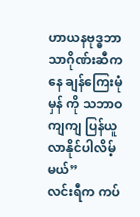ဟာယနဗုဒ္ဓဘာသာဂိုဏ်းဆီကနေ ချန်ကြေးမုံမှန် ကို သဘာဝကျကျ ပြန်ယူလာနိုင်ပါလိမ့်မယ်”
လင်းရီက ကပ်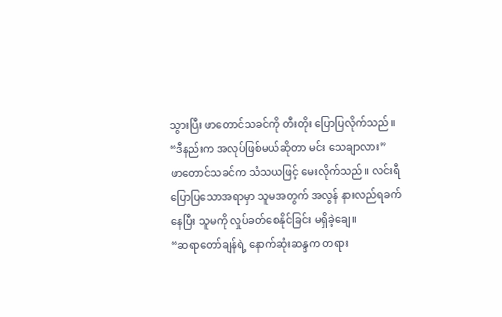သွားပြီး ဖာတောင်သခင်ကို တီးတိုး ပြောပြလိုက်သည်။
“ဒီနည်းက အလုပ်ဖြစ်မယ်ဆိုတာ မင်း သေချာလား”
ဖာတောင်သခင်က သံသယဖြင့် မေးလိုက်သည်။ လင်းရီ ပြောပြသောအရာမှာ သူမအတွက် အလွန် နားလည်ရခက်နေပြီး သူမကို လှုပ်ခတ်စေနိုင်ခြင်း မရှိခဲ့ချေ။
“ဆရာတော်ချန်ရဲ့ နောက်ဆုံးဆန္ဒက တရား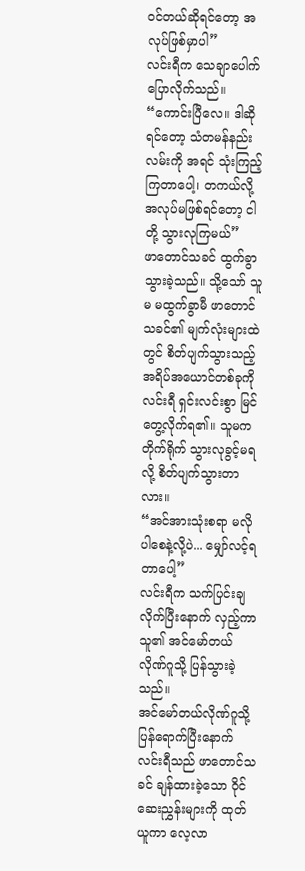ဝင်တယ်ဆိုရင်တော့ အလုပ်ဖြစ်မှာပါ”
လင်းရီက သေချာပေါက် ပြောလိုက်သည်။
“ကောင်းပြီလေ။ ဒါဆိုရင်တော့ သံတမန်နည်းလမ်းကို အရင် သုံးကြည့်ကြတာပေါ့၊ တကယ်လို့ အလုပ်မဖြစ်ရင်တော့ ငါတို့ သွားလုကြမယ်”
ဖာတောင်သခင် ထွက်ခွာသွားခဲ့သည်။ သို့သော် သူမ မထွက်ခွာမီ ဖာတောင်သခင်၏ မျက်လုံးများထဲတွင် စိတ်ပျက်သွားသည့် အရိပ်အယောင်တစ်ခုကို လင်းရီ ရှင်းလင်းစွာ မြင်တွေ့လိုက်ရ၏။ သူမက တိုက်ရိုက် သွားလုခွင့်မရလို့ စိတ်ပျက်သွားတာလား။
“အင်အားသုံးစရာ မလိုပါစေနဲ့လို့ပဲ... မျှော်လင့်ရတာပေါ့”
လင်းရီက သက်ပြင်းချလိုက်ပြီးနောက် လှည့်ကာ သူ၏ အင်မော်တယ်လိုဏ်ဂူသို့ ပြန်သွားခဲ့သည်။
အင်မော်တယ်လိုဏ်ဂူသို့ ပြန်ရောက်ပြီးနောက် လင်းရီသည် ဖာတောင်သခင် ချန်ထားခဲ့သော ဝိုင်ဆေးညွှန်းများကို ထုတ်ယူကာ လေ့လာ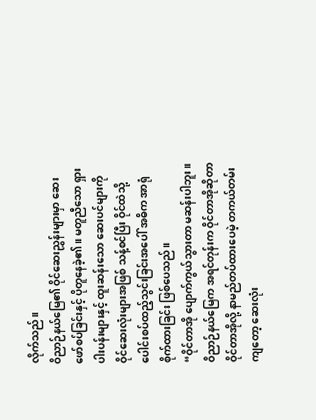လိုက်သည်။
ဝိညာဉ်နယ်မြေ၏ ဝိုင်ဆေးညွှန်းများမှာ ဆေးဖော်စပ်ခြင်းနှင့် ပိုတူနေခဲ့၏။ မတူညီသော ရှားပါးပန်းများနှင့် ထူးဆန်းသော ဆေးပင်များကို ဝိုင်ဆေးလုံးများအဖြစ် သန့်စင်ပြီး ဝိုင်ထဲသို့ ပေါင်းစပ်ထည့်သွင်းခြင်းအပေါ် အဓိက အာရုံစိုက်ထားခြင်း ဖြစ်ပေသည်။
“ဝိုင်တာအို ပျောက်ကွယ်သွားတာ မဆန်းပါဘူး။ ဝိညာဉ်နယ်မြေက အရင်တုန်းက ဝိုင်တာအိုဆိုတာ ဝိုင်တာအိုလို့ နာမည်တပ်ထားပေမဲ့ တကယ်တမ်းကျတော့ ဆေးလုံး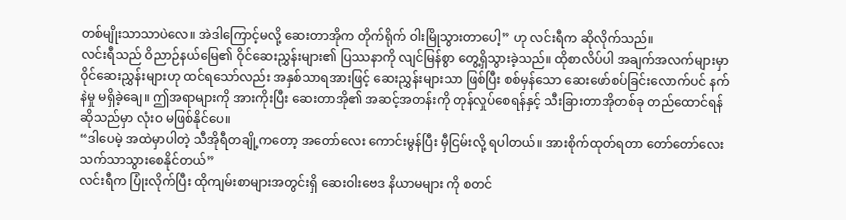တစ်မျိုးသာသာပဲလေ။ အဲဒါကြောင့်မလို့ ဆေးတာအိုက တိုက်ရိုက် ဝါးမြိုသွားတာပေါ့” ဟု လင်းရီက ဆိုလိုက်သည်။
လင်းရီသည် ဝိညာဉ်နယ်မြေ၏ ဝိုင်ဆေးညွှန်းများ၏ ပြဿနာကို လျင်မြန်စွာ တွေ့ရှိသွားခဲ့သည်။ ထိုစာလိပ်ပါ အချက်အလက်များမှာ ဝိုင်ဆေးညွှန်းများဟု ထင်ရသော်လည်း အနှစ်သာရအားဖြင့် ဆေးညွှန်းများသာ ဖြစ်ပြီး စစ်မှန်သော ဆေးဖော်စပ်ခြင်းလောက်ပင် နက်နဲမှု မရှိခဲ့ချေ။ ဤအရာများကို အားကိုးပြီး ဆေးတာအို၏ အဆင့်အတန်းကို တုန်လှုပ်စေရန်နှင့် သီးခြားတာအိုတစ်ခု တည်ထောင်ရန်ဆိုသည်မှာ လုံးဝ မဖြစ်နိုင်ပေ။
“ဒါပေမဲ့ အထဲမှာပါတဲ့ သီအိုရီတချို့ကတော့ အတော်လေး ကောင်းမွန်ပြီး မှီငြမ်းလို့ ရပါတယ်။ အားစိုက်ထုတ်ရတာ တော်တော်လေး သက်သာသွားစေနိုင်တယ်”
လင်းရီက ပြုံးလိုက်ပြီး ထိုကျမ်းစာများအတွင်းရှိ ဆေးဝါးဗေဒ နိယာမများ ကို စတင်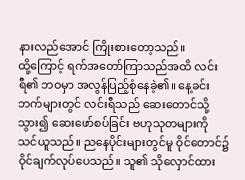နားလည်အောင် ကြိုးစားတော့သည်။
ထို့ကြောင့် ရက်အတော်ကြာသည်အထိ လင်းရီ၏ ဘဝမှာ အလွန်ပြည့်စုံနေခဲ့၏။ နေ့ခင်းဘက်များတွင် လင်းရီသည် ဆေးတောင်သို့ သွား၍ ဆေးဖော်စပ်ခြင်း ဗဟုသုတများကို သင်ယူသည်။ ညနေပိုင်းများတွင်မူ ဝိုင်တောင်၌ ဝိုင်ချက်လုပ်ပေသည်။ သူ၏ သိုလှောင်ထား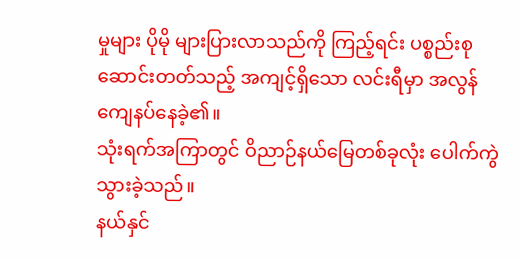မှုများ ပိုမို များပြားလာသည်ကို ကြည့်ရင်း ပစ္စည်းစုဆောင်းတတ်သည့် အကျင့်ရှိသော လင်းရီမှာ အလွန် ကျေနပ်နေခဲ့၏။
သုံးရက်အကြာတွင် ဝိညာဉ်နယ်မြေတစ်ခုလုံး ပေါက်ကွဲသွားခဲ့သည်။
နယ်နှင်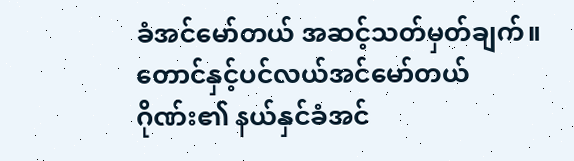ခံအင်မော်တယ် အဆင့်သတ်မှတ်ချက်။
တောင်နှင့်ပင်လယ်အင်မော်တယ်ဂိုဏ်း၏ နယ်နှင်ခံအင်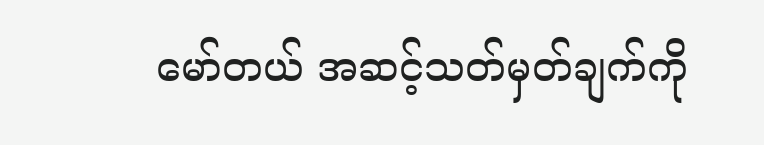မော်တယ် အဆင့်သတ်မှတ်ချက်ကို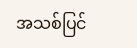အသစ်ပြင်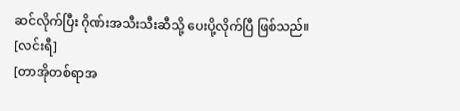ဆင်လိုက်ပြီး ဂိုဏ်းအသီးသီးဆီသို့ ပေးပို့လိုက်ပြီ ဖြစ်သည်။
[လင်းရီ]
[တာအိုတစ်ရာအ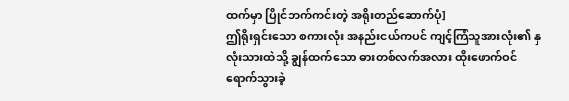ထက်မှာ ပြိုင်ဘက်ကင်းတဲ့ အရိုးတည်ဆောက်ပုံ]
ဤရိုးရှင်းသော စကားလုံး အနည်းငယ်ကပင် ကျင့်ကြံသူအားလုံး၏ နှလုံးသားထဲသို့ ချွန်ထက်သော ဓားတစ်လက်အလား ထိုးဖောက်ဝင်ရောက်သွားခဲ့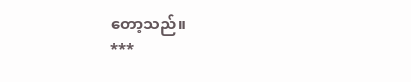တော့သည်။
***